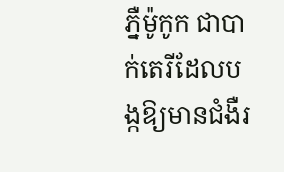ភ្នឺម៉ូកូក ជាបាក់តេរីដែលបង្កឱ្យមានជំងឺរ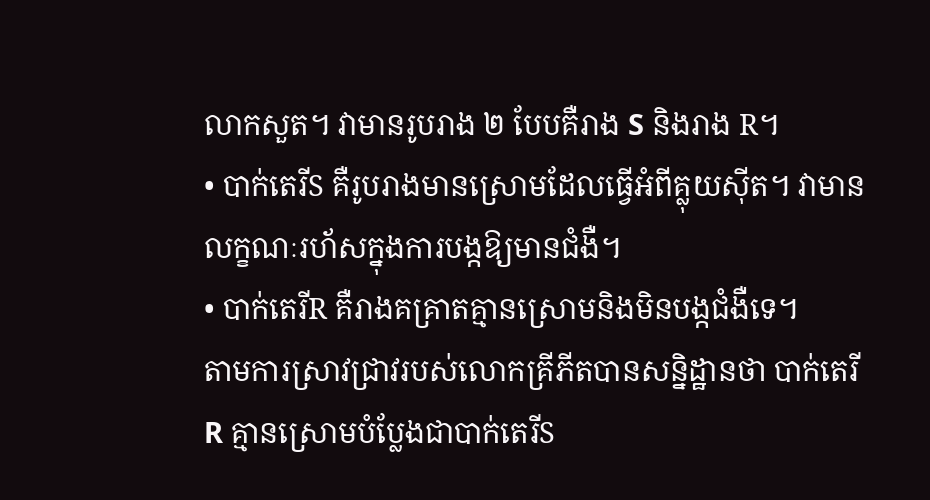លាកសួត។ វាមានរូបរាង ២ បែបគឺរាង S និងរាង R។
• បាក់តេរីS គឺរូបរាងមានស្រោមដែលធ្វើអំពីគ្លុយស៊ីត។ វាមានលក្ខណៈរហ័សក្នុងការបង្កឱ្យមានជំងឺ។
• បាក់តេរីR គឺរាងគគ្រាតគ្មានស្រោមនិងមិនបង្កជំងឺទេ។
តាមការស្រាវជ្រាវរបស់លោកគ្រីភីតបានសន្និដ្ឋានថា បាក់តេរីR គ្មានស្រោមបំប្លែងជាបាក់តេរីS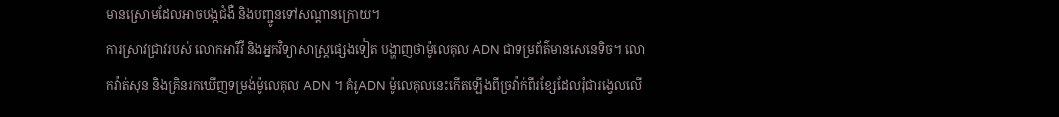មានស្រោមដែលអាចបង្កជំងឺ និងបញ្ជូនទៅសណ្ដានក្រោយ។
ការស្រាវជ្រាវរបស់ លោកអារីវី និងអ្នកវិទ្យាសាស្រ្ដផ្សេងទៀត បង្ហាញថាម៉ូលេគុល ADN ជាទម្រព័ត៌មានសេនេទិច។ លោកវ៉ាត់សុន និងគ្រិនរកឃើញទម្រង់ម៉ូលេគុល ADN ។ គំរូADN ម៉ូលេគុលនេះកើតឡើងពីច្រវ៉ាក់ពីរខ្សែដែលរុំជារង្វេលលើ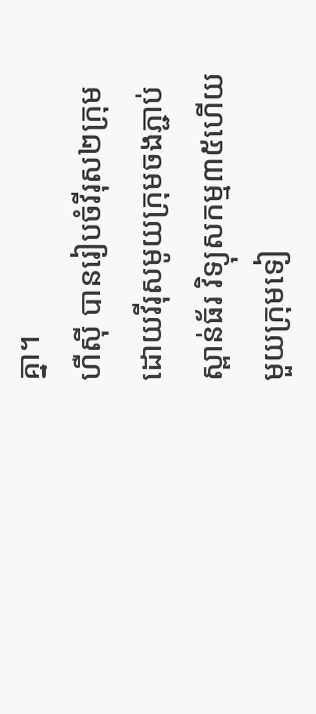គ្នា។
ហឺស៊ី បានរៀបចំវីរុស២ក្រុម ដោយវីរុសមូយក្រុមចងភ្ជាប់ស្ពាន់ធ័រ វិទ្យុសកម្ម៣៥ហើយមួយក្រុមទៀ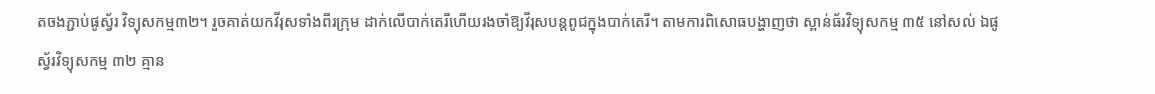តចងភ្ជាប់ផូស្វ័រ វិទ្យុសកម្ម៣២។ រួចគាត់យកវីរុសទាំងពីរក្រុម ដាក់លើបាក់តេរីហើយរងចាំឱ្យវីរុសបន្តពូជក្នុងបាក់តេរី។ តាមការពិសោធបង្ហាញថា ស្ពាន់ធ័រវិទ្យុសកម្ម ៣៥ នៅសល់ ឯផូស្វ័រវិទ្យុសកម្ម ៣២ គ្មាន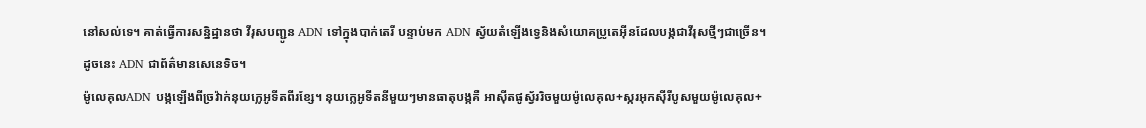នៅសល់ទេ។ គាត់ធ្វើការសន្និដ្ឋានថា វីរុសបញ្ជូន ADN ទៅក្នុងបាក់តេរី បន្ទាប់មក ADN ស្វ័យតំឡើងទ្វេនិងសំយោគប្រូតេអ៊ីនដែលបង្កជាវីរុសថ្មីៗជាច្រើន។ដូចនេះ ADN ជាព័ត៌មានសេនេទិច។
ម៉ូលេគុលADN បង្កឡើងពីច្រវ៉ាក់នុយក្លេអូទីតពីរខ្សែ។ នុយក្លេអូទីតនីមួយៗមានធាតុបង្កគឺ អាស៊ីតផូស្វ័ររិចមួយម៉ូលេគុល+ស្ករអុកស៊ីរីបូសមួយម៉ូលេគុល+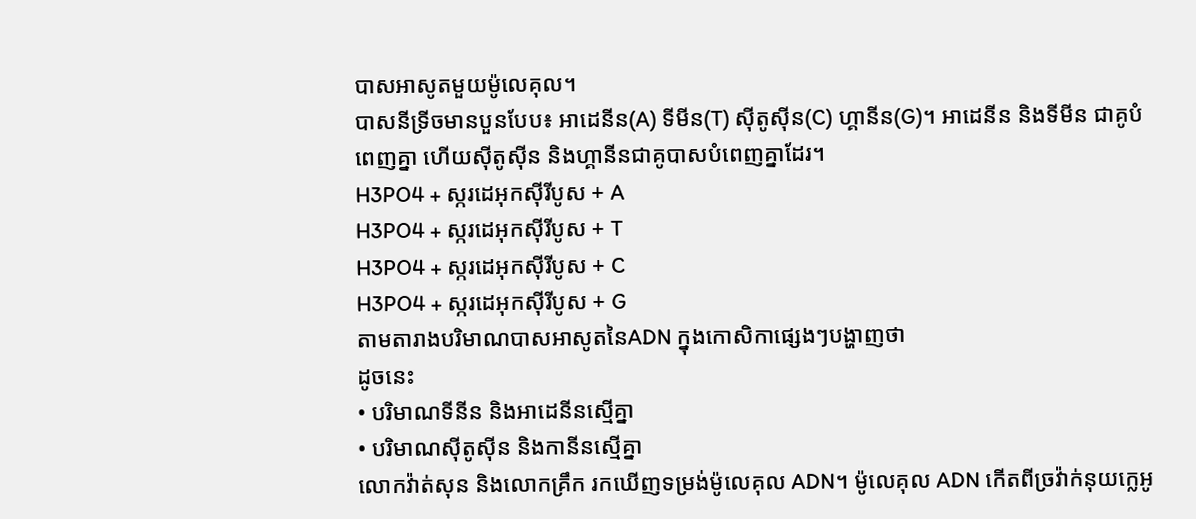បាសអាសូតមួយម៉ូលេគុល។
បាសនីទ្រីចមានបួនបែប៖ អាដេនីន(A) ទីមីន(T) ស៊ីតូស៊ីន(C) ហ្គានីន(G)។ អាដេនីន និងទីមីន ជាគូបំពេញគ្នា ហើយស៊ីតូស៊ីន និងហ្គានីនជាគូបាសបំពេញគ្នាដែរ។
H3PO4 + ស្ករដេអុកស៊ីរីបូស + A
H3PO4 + ស្ករដេអុកស៊ីរីបូស + T
H3PO4 + ស្ករដេអុកស៊ីរីបូស + C
H3PO4 + ស្ករដេអុកស៊ីរីបូស + G
តាមតារាងបរិមាណបាសអាសូតនៃADN ក្នុងកោសិកាផ្សេងៗបង្ហាញថា
ដូចនេះ
• បរិមាណទីនីន និងអាដេនីនស្មើគ្នា
• បរិមាណស៊ីតូស៊ីន និងកានីនស្មើគ្នា
លោកវ៉ាត់សុន និងលោកគ្រឹក រកឃើញទម្រង់ម៉ូលេគុល ADN។ ម៉ូលេគុល ADN កើតពីច្រវ៉ាក់នុយក្លេអូ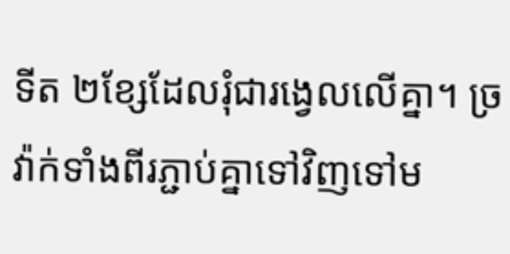ទីត ២ខ្សែដែលរុំជារង្វេលលើគ្នា។ ច្រវ៉ាក់ទាំងពីរភ្ជាប់គ្នាទៅវិញទៅម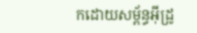កដោយសម្ព័ន្ធអ៊ីដ្រូ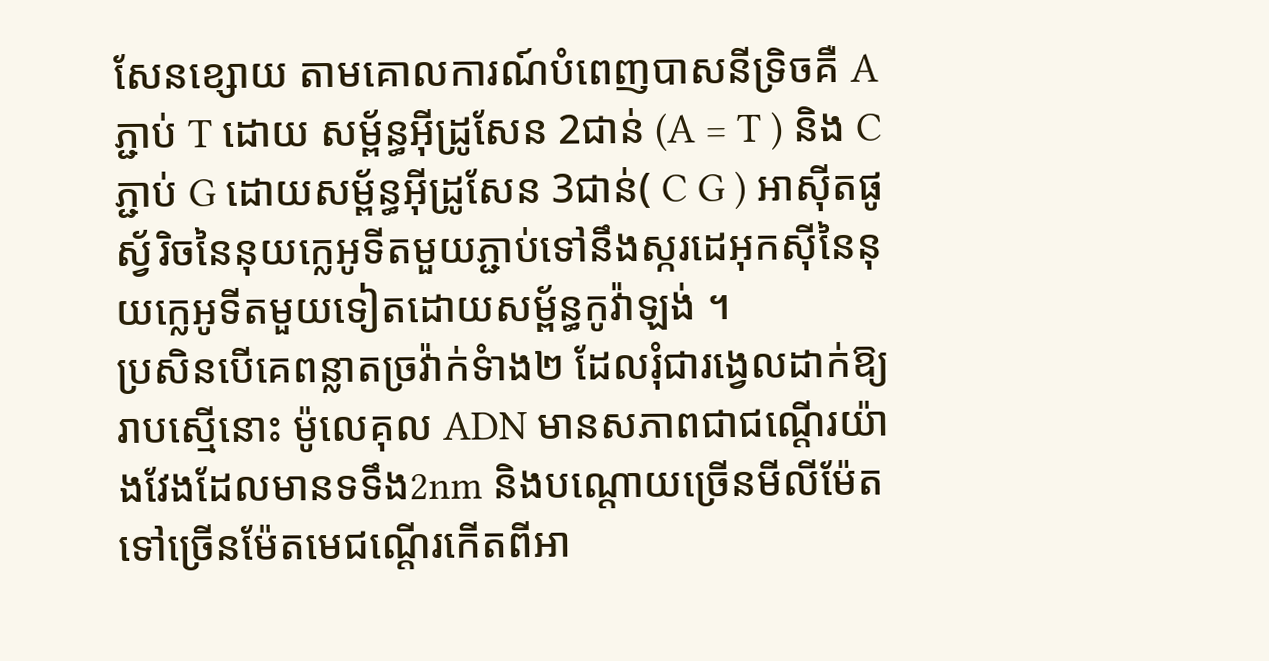សែនខ្សោយ តាមគោលការណ៍បំពេញបាសនីទ្រិចគឺ A ភ្ជាប់ T ដោយ សម្ព័ន្ធអ៊ីដ្រូសែន 2ជាន់ (A = T ) និង C ភ្ជាប់ G ដោយសម្ព័ន្ធអ៊ីដ្រូសែន 3ជាន់( C G ) អាស៊ីតផូស្វ័រិចនៃនុយក្លេអូទីតមួយភ្ជាប់ទៅនឹងស្ករដេអុកស៊ីនៃនុយក្លេអូទីតមួយទៀតដោយសម្ព័ន្ធកូវ៉ាឡង់ ។
ប្រសិនបើគេពន្លាតច្រវ៉ាក់ទំាង២ ដែលរុំជារង្វេលដាក់ឱ្យរាបស្មើនោះ ម៉ូលេគុល ADN មានសភាពជាជណ្តើរយ៉ាងវែងដែលមានទទឹង2nm និងបណ្តោយច្រើនមីលីម៉ែតទៅច្រើនម៉ែតមេជណ្តើរកើតពីអា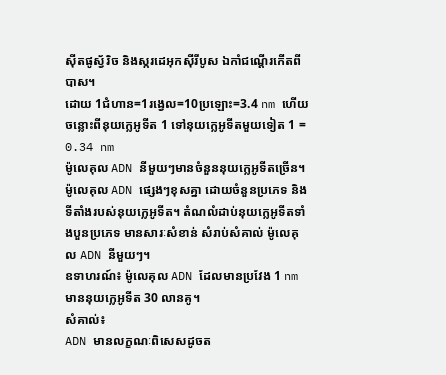ស៊ីតផូស្វ័រិច និងស្ករដេអុកស៊ីរីបូស ឯកាំជណ្តើរកើតពីបាស។
ដោយ 1ជំហាន=1រង្វេល=10ប្រឡោះ=3.4 nm ហើយចន្លោះពីនុយក្លេអូទីត 1 ទៅនុយក្លេអូទីតមួយទៀត 1 = 0.34 nm
ម៉ូលេគុល ADN នីមួយៗមានចំនួននុយក្លេអូទីតច្រើន។ ម៉ូលេគុល ADN ផ្សេងៗខុសគ្នា ដោយចំនួនប្រភេទ និងទីតាំងរបស់នុយក្លេអូទីត។ តំណលំដាប់នុយក្លេអូទីតទាំងបួនប្រភេទ មានសារៈសំខាន់ សំរាប់សំគាល់ ម៉ូលេគុល ADN នីមួយៗ។
ឧទាហរណ៍៖ ម៉ូលេគុល ADN ដែលមានប្រវែង 1 nm មាននុយក្លេអូទីត 30 លានគូ។
សំគាល់៖
ADN មានលក្ខណៈពិសេសដូចត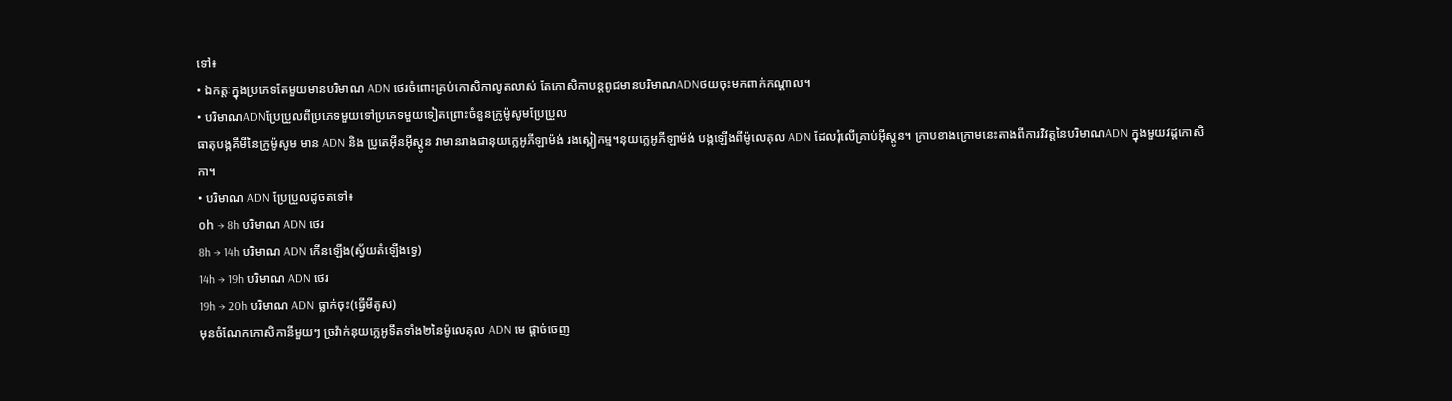ទៅ៖
• ឯកត្តៈក្នុងប្រភេទតែមួយមានបរិមាណ ADN ថេរចំពោះគ្រប់កោសិកាលូតលាស់ តែកោសិកាបន្តពូជមានបរិមាណADNថយចុះមកពាក់កណ្ដាល។
• បរិមាណADNប្រែប្រួលពីប្រភេទមួយទៅប្រភេទមួយទៀតព្រោះចំនួនក្រូម៉ូសូមប្រែប្រួល
ធាតុបង្កគីមីនៃក្រូម៉ូសូម មាន ADN និង ប្រូតេអ៊ីនអ៊ីស្តូន វាមានរាងជានុយក្លេអូភីឡាម៉ង់ រងស្ពៀកម្ម។នុយក្លេអូភីឡាម៉ង់ បង្កឡើងពីម៉ូលេគុល ADN ដែលរុំលើគ្រាប់អ៊ីស្តូន។ ក្រាបខាងក្រោមនេះតាងពីការវិវត្តនៃបរិមាណADN ក្នុងមួយវដ្ដកោសិកា។
• បរិមាណ ADN ប្រែប្រួលដូចតទៅ៖
០h → 8h បរិមាណ ADN ថេរ
8h → 14h បរិមាណ ADN កើនឡើង(ស្វ័យតំឡើងទ្វេ)
14h → 19h បរិមាណ ADN ថេរ
19h → 20h បរិមាណ ADN ធ្លាក់ចុះ(ធ្វើមីតូស)
មុនចំណែកកោសិកានីមួយៗ ច្រវ៉ាក់នុយក្លេអូទឹតទាំង២នៃម៉ូលេគុល ADN មេ ផ្តាច់ចេញ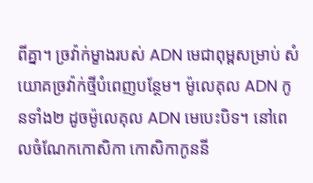ពីគ្នា។ ច្រវ៉ាក់ម្ខាងរបស់ ADN មេជាពុម្ពសម្រាប់ សំយោគច្រវ៉ាក់ថ្មីបំពេញបន្ថែម។ ម៉ូលេគុល ADN កូនទាំង២ ដូចម៉ូលេគុល ADN មេបេះបិទ។ នៅពេលចំណែកកោសិកា កោសិកាកូននី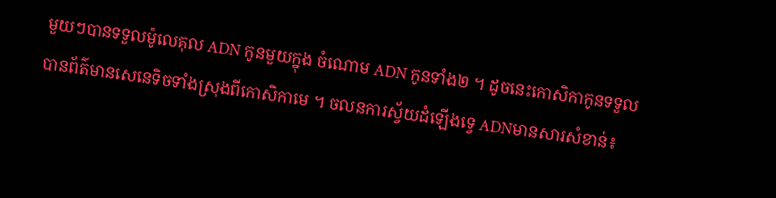មួយៗបានទទួលម៉ូលេគុល ADN កូនមួយក្នុង ចំណោម ADN កូនទាំង២ ។ ដូចនេះកោសិកាកូនទទួលបានព័ត៌មានសេនេទិចទាំងស្រុងពីកោសិកាមេ ។ ចលនការស្វ័យដំឡើងទ្វេ ADNមានសារសំខាន់៖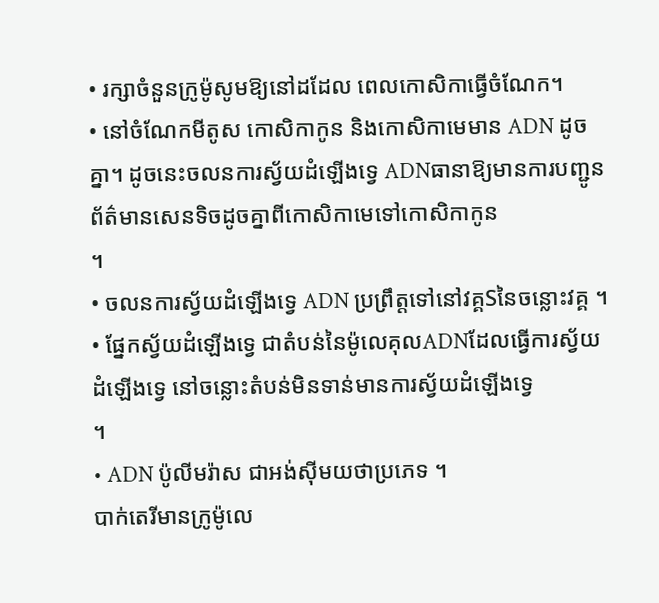• រក្សាចំនួនក្រូម៉ូសូមឱ្យនៅដដែល ពេលកោសិកាធ្វើចំណែក។
• នៅចំណែកមីតូស កោសិកាកូន និងកោសិកាមេមាន ADN ដូចគ្នា។ ដូចនេះចលនការស្វ័យដំឡើងទ្វេ ADNធានាឱ្យមានការបញ្ជូនព័ត៌មានសេនទិចដូចគ្នាពីកោសិកាមេទៅកោសិកាកូន
។
• ចលនការស្វ័យដំឡើងទ្វេ ADN ប្រព្រឹត្តទៅនៅវគ្គSនៃចន្លោះវគ្គ ។
• ផ្នែកស្វ័យដំឡើងទ្វេ ជាតំបន់នៃម៉ូលេគុលADNដែលធ្វើការស្វ័យដំឡើងទ្វេ នៅចន្លោះតំបន់មិនទាន់មានការស្វ័យដំឡើងទ្វេ
។
• ADN ប៉ូលីមរ៉ាស ជាអង់ស៊ីមយថាប្រភេទ ។
បាក់តេរីមានក្រូម៉ូលេ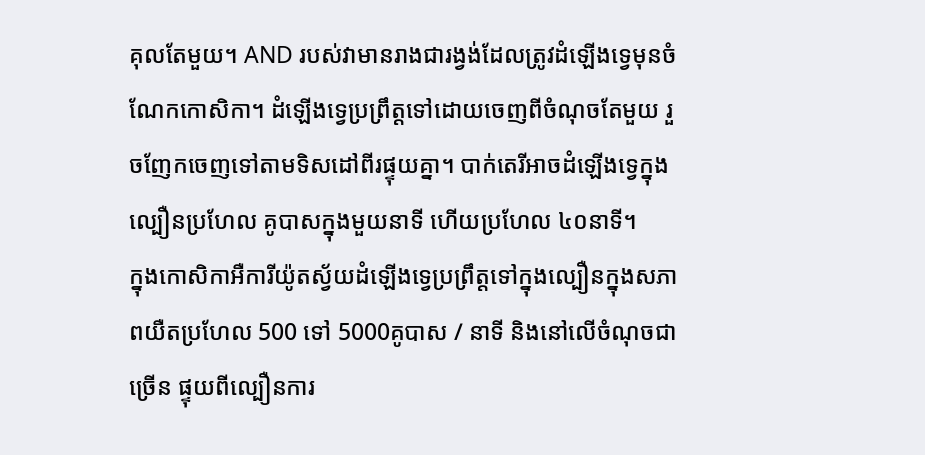គុលតែមួយ។ AND របស់វាមានរាងជារង្វង់ដែលត្រូវដំឡើងទ្វេមុនចំណែកកោសិកា។ ដំឡើងទ្វេប្រព្រឹត្តទៅដោយចេញពីចំណុចតែមួយ រួចញែកចេញទៅតាមទិសដៅពីរផ្ទុយគ្នា។ បាក់តេរីអាចដំឡើងទ្វេក្នុងល្បឿនប្រហែល គូបាសក្នុងមួយនាទី ហើយប្រហែល ៤០នាទី។
ក្នុងកោសិកាអឺការីយ៉ូតស្វ័យដំឡើងទ្វេប្រព្រឹត្តទៅក្នុងល្បឿនក្នុងសភាពយឺតប្រហែល 500 ទៅ 5000គូបាស / នាទី និងនៅលើចំណុចជាច្រើន ផ្ទុយពីល្បឿនការ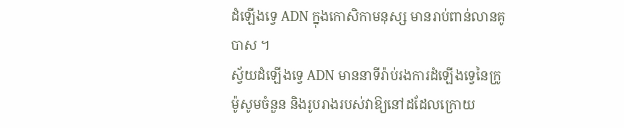ដំឡើងទ្វេ ADN ក្នុងកោសិកាមនុស្ស មានរាប់ពាន់លានគូបាស ។
ស្វ័យដំឡើងទ្វេ ADN មាននាទីរ៉ាប់រងការដំឡើងទ្វេនៃក្រូម៉ូសូមចំនួន និងរូបរាងរបស់វាឱ្យនៅដដែលក្រោយ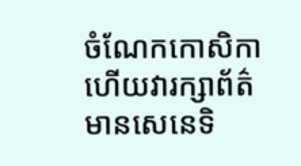ចំណែកកោសិកា ហើយវារក្សាព័ត៌មានសេនេទិ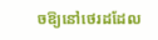ចឱ្យនៅថេរដដែល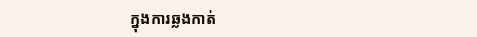ក្នុងការឆ្លងកាត់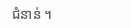ជំនាន់ ។